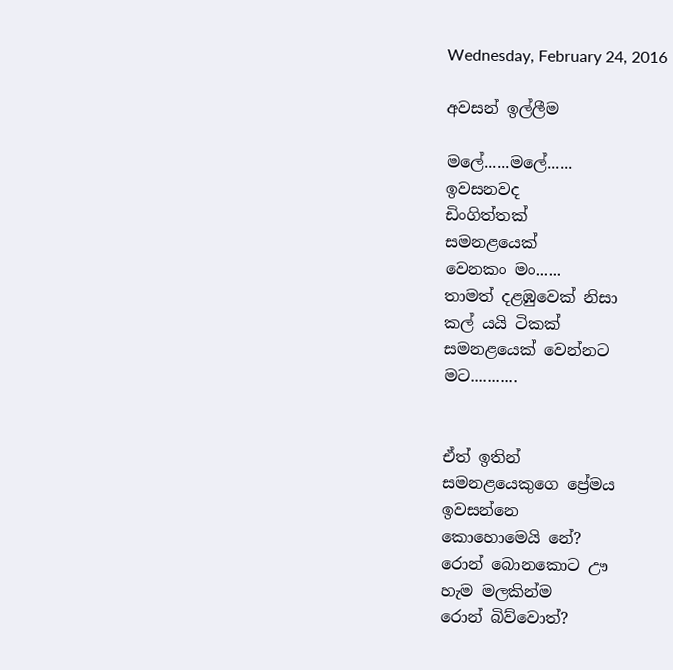Wednesday, February 24, 2016

අවසන් ඉල්ලීම

මලේ......මලේ......
ඉවසනවද
ඩිංගිත්තක්
සමනළයෙක්
වෙනකං මං......
තාමත් දළඹුවෙක් නිසා
කල් යයි ටිකක්
සමනළයෙක් වෙන්නට
මට...........


ඒත් ඉතින්
සමනළයෙකුගෙ ප්‍රේමය
ඉවසන්නෙ
කොහොමෙයි නේ?
රොන් බොනකොට ඌ
හැම මලකින්ම
රොන් බිව්වොත්?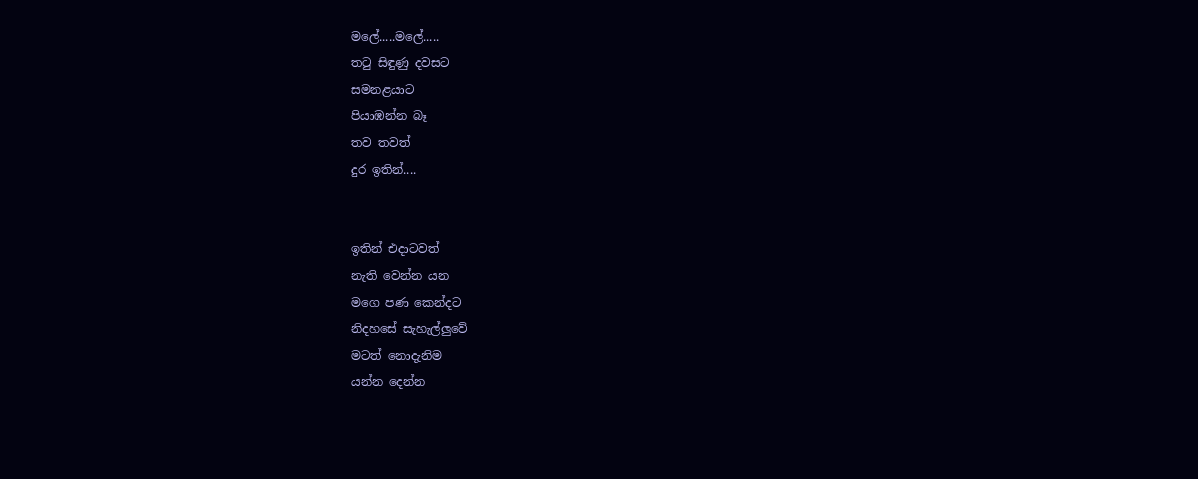මලේ.....මලේ.....
තටු සිඳුණු දවසට
සමනළයාට
පියාඹන්න බෑ
තව තවත්
දුර ඉතින්....


ඉතින් එදාටවත්
නැති වෙන්න යන
මගෙ පණ කෙන්දට
නිදහසේ සැහැල්ලුවේ
මටත් නොදැනිම
යන්න දෙන්න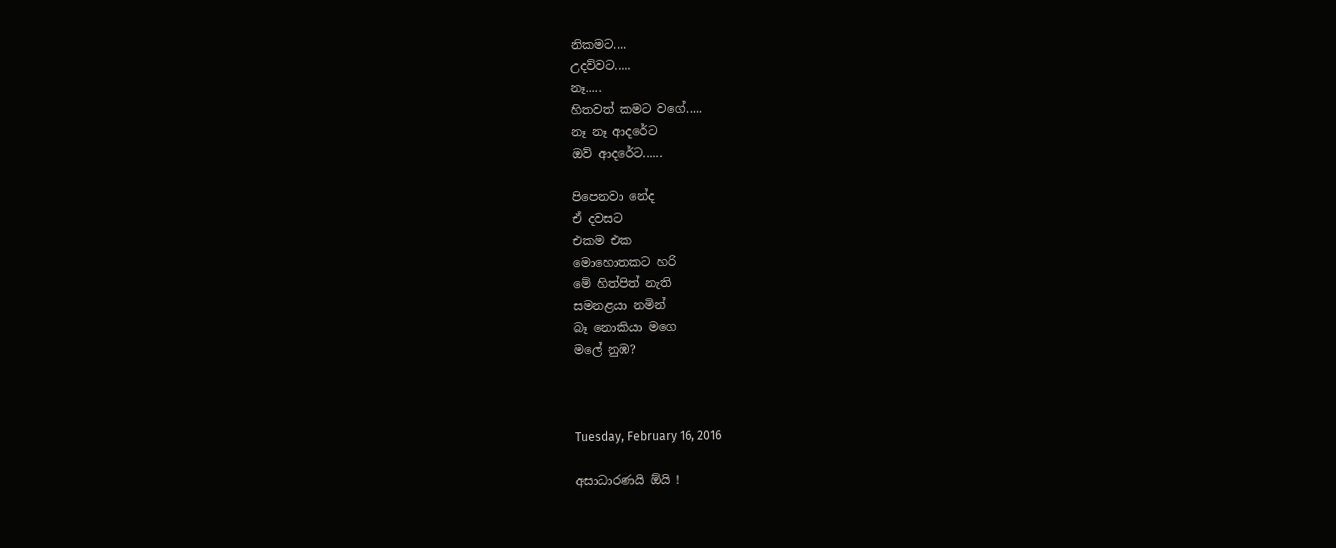නිකමට....
උදව්වට.....
නෑ.....
හිතවත් කමට වගේ.....
නෑ නෑ ආදරේට
ඔව් ආදරේට......

පිපෙනවා නේද
ඒ දවසට
එකම එක
මොහොතකට හරි
මේ හිත්පිත් නැති
සමනළයා නමින්
බෑ නොකියා මගෙ
මලේ නුඹ?



Tuesday, February 16, 2016

අසාධාරණයි ඕයි !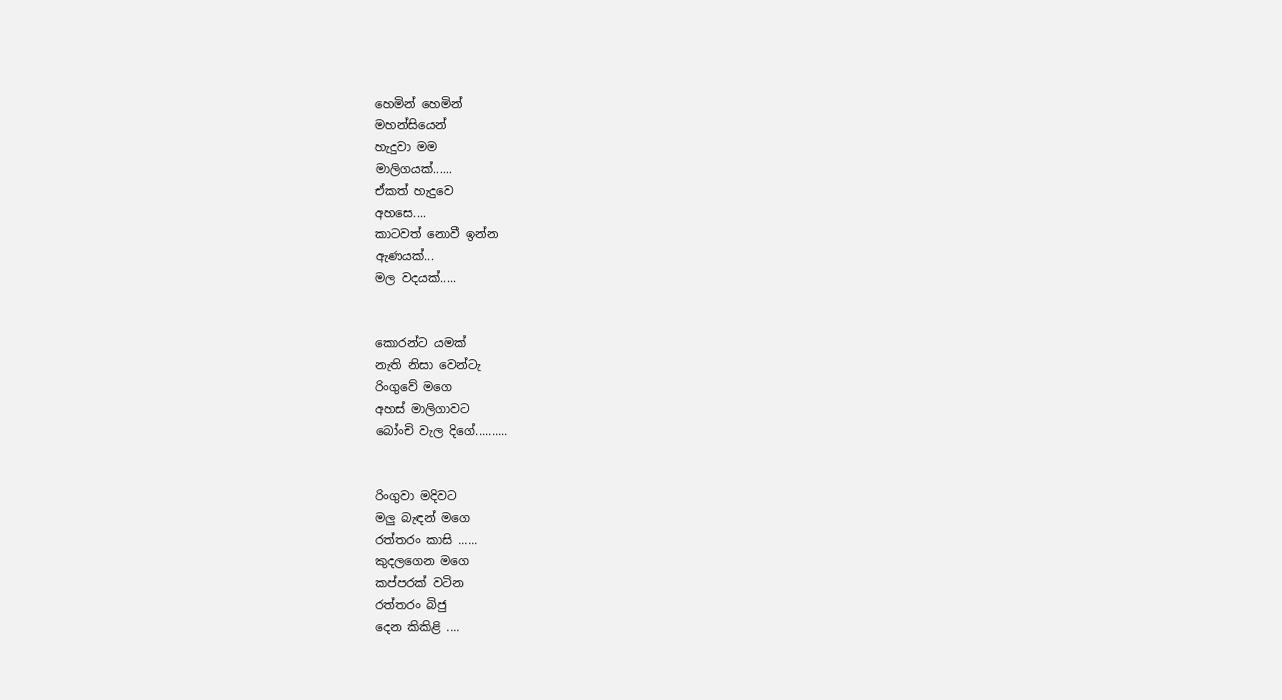හෙමින් හෙමින්
මහන්සියෙන්
හැදුවා මම
මාලිගයක්......
ඒකත් හැදුවෙ
අහසෙ....
කාටවත් නොවී ඉන්න
ඇණයක්...
මල වදයක්.....


කොරන්ට යමක්
නැති නිසා වෙන්ටැ
රිංගුවේ මගෙ
අහස් මාලිගාවට
බෝංචි වැල දිගේ..........


රිංගුවා මදිවට
මලු බැඳන් මගෙ
රත්තරං කාසි ......
කුදලගෙන මගෙ
කප්පරක් වටින
රත්තරං බිජු
දෙන කිකිළි ....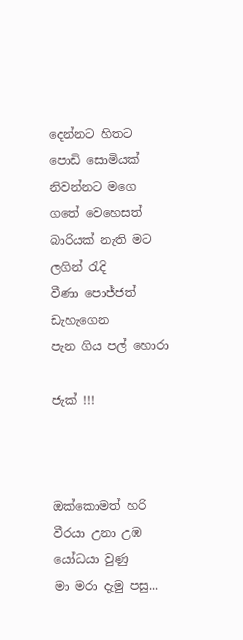දෙන්නට හිතට
පොඩි සොමියක්
නිවන්නට මගෙ
ගතේ වෙහෙසත්
බාරියක් නැති මට
ලගින් රැදි
වීණා පොජ්ජත්
ඩැහැගෙන
පැන ගිය පල් හොරා

ජැක් !!!



ඔක්කොමත් හරි
වීරයා උනා උඹ
යෝධයා වුණු
මා මරා දැමු පසු...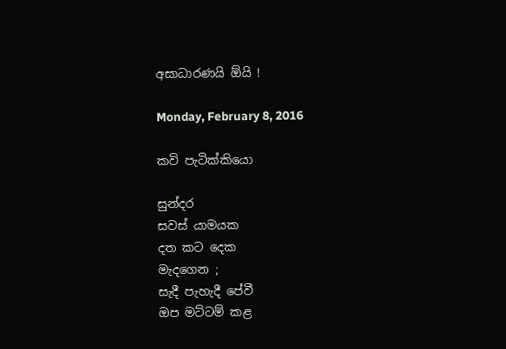අසාධාරණයි ඕයි !

Monday, February 8, 2016

කවි පැටික්කියො

සුන්දර
සවස් යාමයක
දත කට දෙක
මැදගෙන ;
සැදී පැහැදී පේවී
ඔප මට්ටම් කළ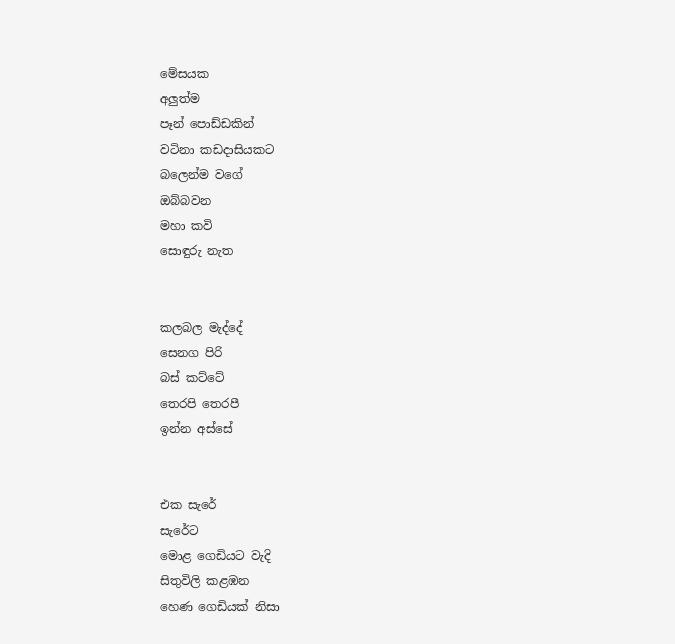මේසයක
අලුත්ම
පෑන් පොඩ්ඩකින්
වටිනා කඩදාසියකට
බලෙන්ම වගේ
ඔබ්බවන
මහා කවි
සොඳුරු නැත


කලබල මැද්දේ
සෙනග පිරි
බස් කට්ටේ
තෙරපි තෙරපී
ඉන්න අස්සේ


එක සැරේ
සැරේට
මොළ ගෙඩියට වැදි
සිතුවිලි කළඹන
හෙණ ගෙඩියක් නිසා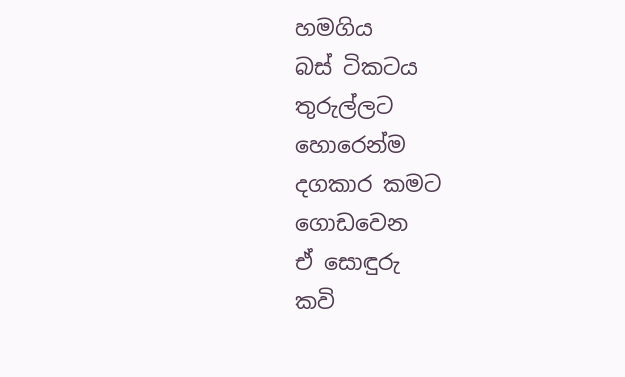හමගිය
බස් ටිකටය
තුරුල්ලට
හොරෙන්ම
දගකාර කමට
ගොඩවෙන
ඒ සොඳුරු
කවි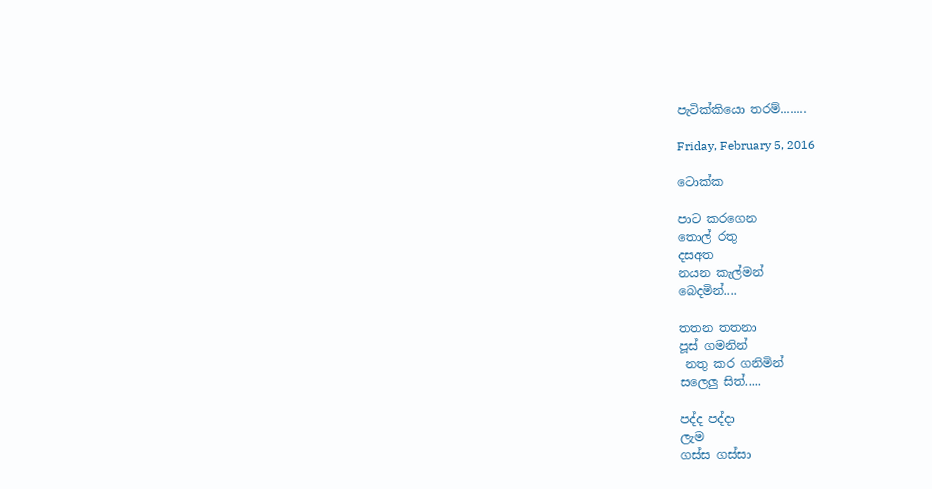පැටික්කියො තරම්........

Friday, February 5, 2016

ටොක්ක

පාට කරගෙන
තොල් රතු
දසඅත
නයන කැල්මන්
බෙදමින්....

තතන තතනා
පූස් ගමනින්
 නතු කර ගනිමින්
සලෙලු සිත්.....

පද්ද පද්දා
ලැම
ගස්ස ගස්සා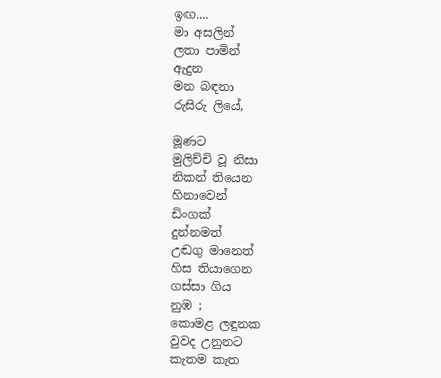ඉඟ....
මා අසලින්
ලතා පාමින්
ඇදුන
මන බඳනා
රුසිරු ලියේ,

මූණට
මුලිච්චි වූ නිසා
නිකන් තියෙන
හිනාවෙන්
ඩිංගක්
දුන්නමත්
උඬගු මානෙත්
හිස තියාගෙන
ගස්සා ගිය
නුඹ ;
කොමළ ලඳුනක
වුවද උනුනට
කැතම කැත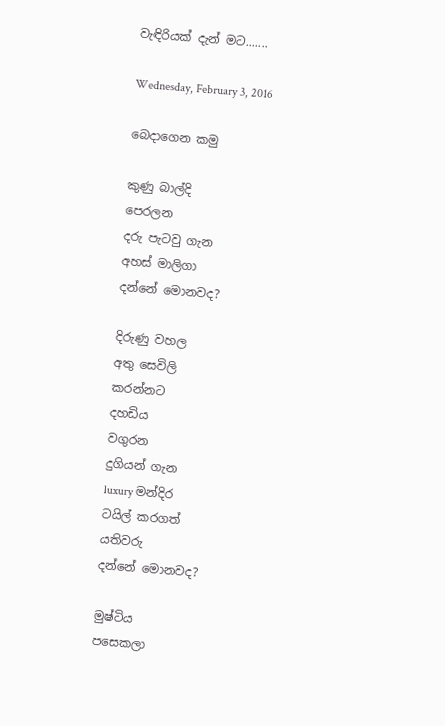වැඳිරියක් දැන් මට.......

Wednesday, February 3, 2016

බෙදාගෙන කමු

කුණු බාල්දි
පෙරලන
දරු පැටවු ගැන
අහස් මාලිගා
දන්නේ මොනවද?

දිරුණු වහල
අතු සෙවිලි
කරන්නට
දහඩිය
වගුරන
දුගියන් ගැන
luxury මන්දිර
ටයිල් කරගත්
යතිවරු
දන්නේ මොනවද?

මුෂ්ටිය
පසෙකලා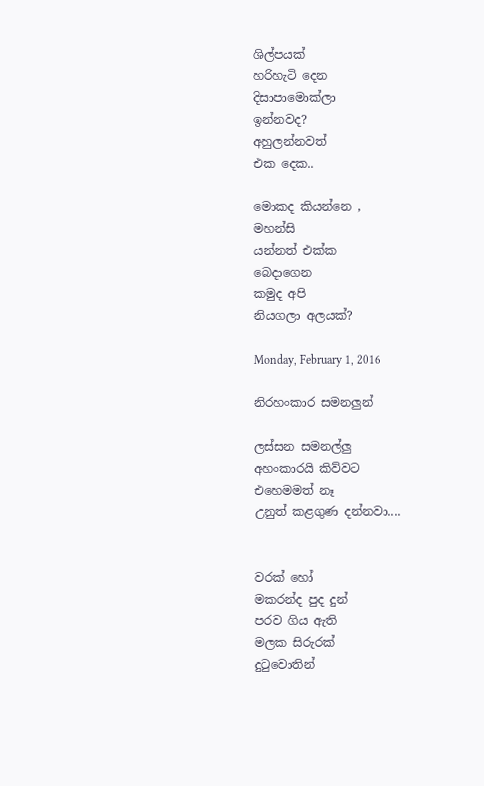ශිල්පයක්
හරිහැටි දෙන
දිසාපාමොක්ලා
ඉන්නවද?
අහුලන්නවත්
එක දෙක..

මොකද කියන්නෙ ,
මහන්සි
යන්නත් එක්ක
බෙදාගෙන
කමුද අපි
නියගලා අලයක්?

Monday, February 1, 2016

නිරහංකාර සමනලුන්

ලස්සන සමනල්ලු
අහංකාරයි කිව්වට
එහෙමමත් නෑ
උනුත් කළගුණ දන්නවා....


වරක් හෝ
මකරන්ද පුද දුන්
පරව ගිය ඇති
මලක සිරුරක්
දුටුවොතින්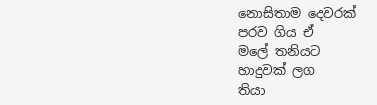නොසිතාම දෙවරක්
පරව ගිය ඒ
මලේ තනියට
හාදුවක් ලග
තියා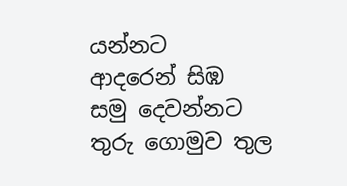යන්නට
ආදරෙන් සිඹ
සමු දෙවන්නට
තුරු ගොමුව තුල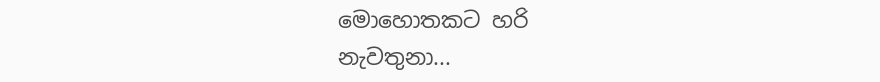මොහොතකට හරි
නැවතුනා...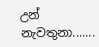උන් නැවතුනා.......